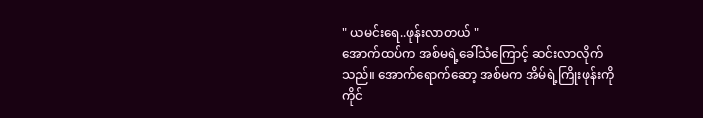" ယမင်းရေ..ဖုန်းလာတယ် "
အောက်ထပ်က အစ်မရဲ့ခေါ်သံကြောင့် ဆင်းလာလိုက်သည်။ အောက်ရောက်ဆော့ အစ်မက အိမ်ရဲ့ကြိုးဖုန်းကို ကိုင်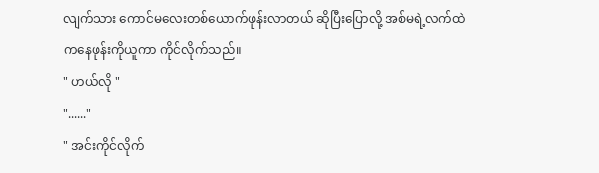လျက်သား ကောင်မလေးတစ်ယောက်ဖုန်းလာတယ် ဆိုပြီးပြောလို့ အစ်မရဲ့လက်ထဲကနေဖုန်းကိုယူကာ ကိုင်လိုက်သည်။
" ဟယ်လို "
"......"
" အင်းကိုင်လိုက်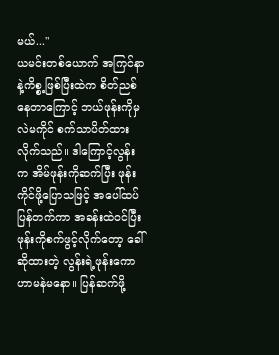မယ်..."
ယမင်းတစ်ယောက် အကြင်နာနဲ့ကိစ္စ့ဖြစ်ပြီးထဲက စိတ်ညစ်နေတာကြောင့် ဘယ်ဖုန်းကိုမှလဲမကိုင် စက်သာပိတ်ထားလိုက်သည်။ ဒါကြောင့်လွန်းက အိမ်ဖုန်းကိုဆက်ပြီး ဖုန်းကိုင်ဖို့ပြောသဖြင့် အပေါ်ထပ်ပြန်တက်ကာ အခန်းထဲဝင်ပြီး ဖုန်းကိုစက်ဖွင့်လိုက်တော့ ခေါ်ဆိုထားတဲ့ လွန်းရဲ့ဖုန်းကောဟာမနဲမနော။ ပြန်ဆက်ဖို့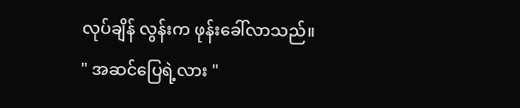လုပ်ချိန် လွန်းက ဖုန်းခေါ်လာသည်။
" အဆင်ပြေရဲ့လား "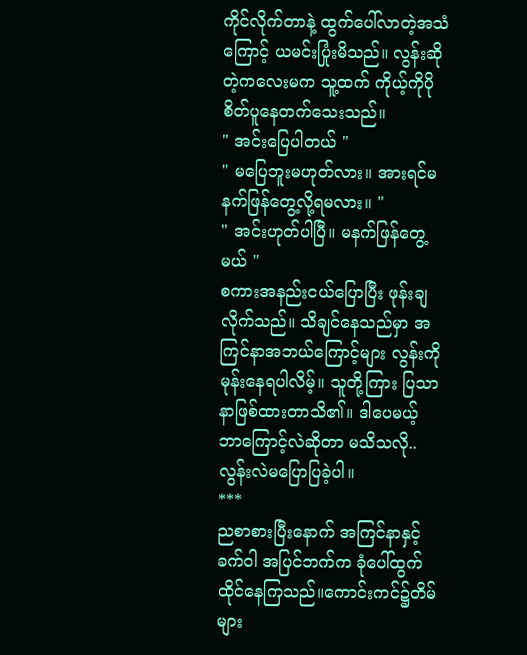ကိုင်လိုက်တာနဲ့ ထွက်ပေါ်လာတဲ့အသံကြောင့် ယမင်းပြုံးမိသည်။ လွန်းဆိုတဲ့ကလေးမက သူ့ထက် ကိုယ့်ကိုပိုစိတ်ပူနေတက်သေးသည်။
" အင်းပြေပါတယ် "
" မပြေဘူးမဟုတ်လား။ အားရင်မနက်ဖြန်တွေ့လို့ရမလား။ "
" အင်းဟုတ်ပါပြီ။ မနက်ဖြန်တွေ့မယ် "
စကားအနည်းငယ်ပြောပြီး ဖုန်းချလိုက်သည်။ သိချင်နေသည်မှာ အကြင်နာအဘယ်ကြောင့်များ လွန်းကိုမုန်းနေရပါလိမ့်။ သူတို့ကြား ပြသာနာဖြစ်ထားတာသိ၏။ ဒါပေမယ့် ဘာကြောင့်လဲဆိုတာ မသိသလို..လွန်းလဲမပြောပြခဲ့ပါ။
***
ညစာစားပြီးနောက် အကြင်နာနှင့် ခက်ဝါ အပြင်ဘက်က ခုံပေါ်ထွက်ထိုင်နေကြသည်။ကောင်းကင်၌တိမ်များ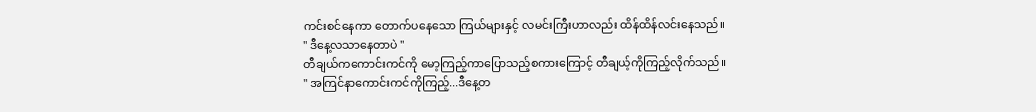ကင်းစင်နေကာ တောက်ပနေသော ကြယ်များနှင့် လမင်းကြီးဟာလည်း ထိန်ထိန်လင်းနေသည်။
" ဒီနေ့လသာနေတာပဲ "
တီချယ်ကကောင်းကင်ကို မော့ကြည့်ကာပြောသည့်စကားကြောင့် တီချယ့်ကိုကြည့်လိုက်သည်။
" အကြင်နာကောင်းကင်ကိုကြည့်...ဒီနေ့တ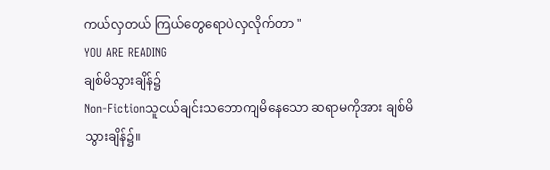ကယ်လှတယ် ကြယ်တွေရောပဲလှလိုက်တာ "
YOU ARE READING
ချစ်မိသွားချိန်၌
Non-Fictionသူငယ်ချင်းသဘောကျမိနေသော ဆရာမကိုအား ချစ်မိသွားချိန်၌။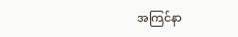အကြင်နာ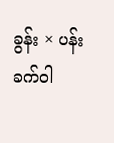ခွန်း × ပန်းခက်ဝါ